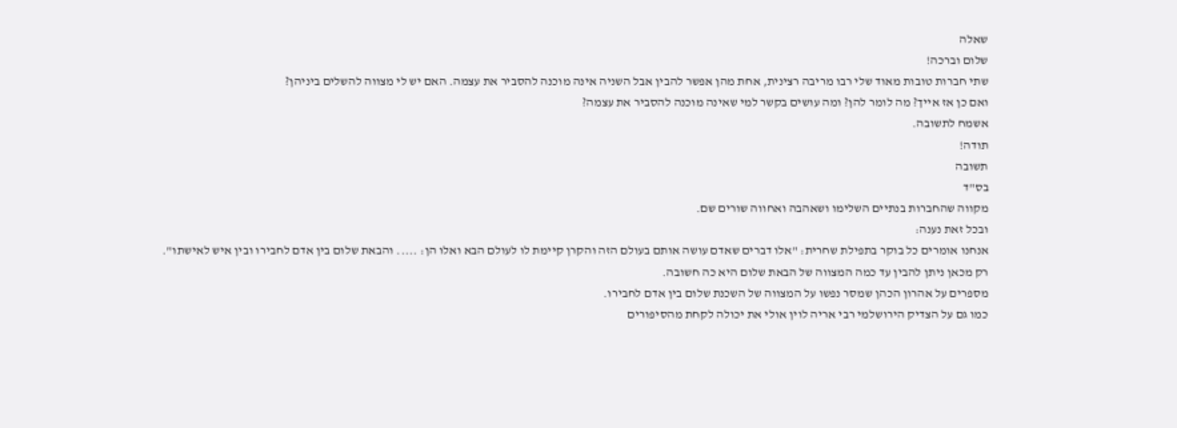שאלה
שלום וברכה!
שתי חברות טובות מאוד שלי רבו מריבה רצינית, אחת מהן אפשר להבין אבל השניה אינה מוכנה להסביר את עצמה. האם יש לי מצווה להשלים ביניהן?
ואם כן אז אייך? מה לומר להן? ומה עושים בקשר למי שאינה מוכנה להסביר את עצמה?
אשמח לתשובה.
תודה!
תשובה
בס"ד
מקווה שהחברות בנתיים השלימו ושאהבה ואחווה שורים שם.
ובכל זאת נענה:
אנחנו אומרים כל בוקר בתפילת שחרית: "אלו דברים שאדם עושה אותם בעולם הזה והקרן קיימת לו לעולם הבא ואלו הן: ..... והבאת שלום בין אדם לחבירו ובין איש לאישתו".
רק מכאן ניתן להבין עד כמה המצווה של הבאת שלום היא כה חשובה.
מספרים על אהרון הכהן שמסר נפשו על המצווה של השכנת שלום בין אדם לחבירו.
כמו גם על הצדיק הירושלמי רבי אריה לוין אולי את יכולה לקחת מהסיפורים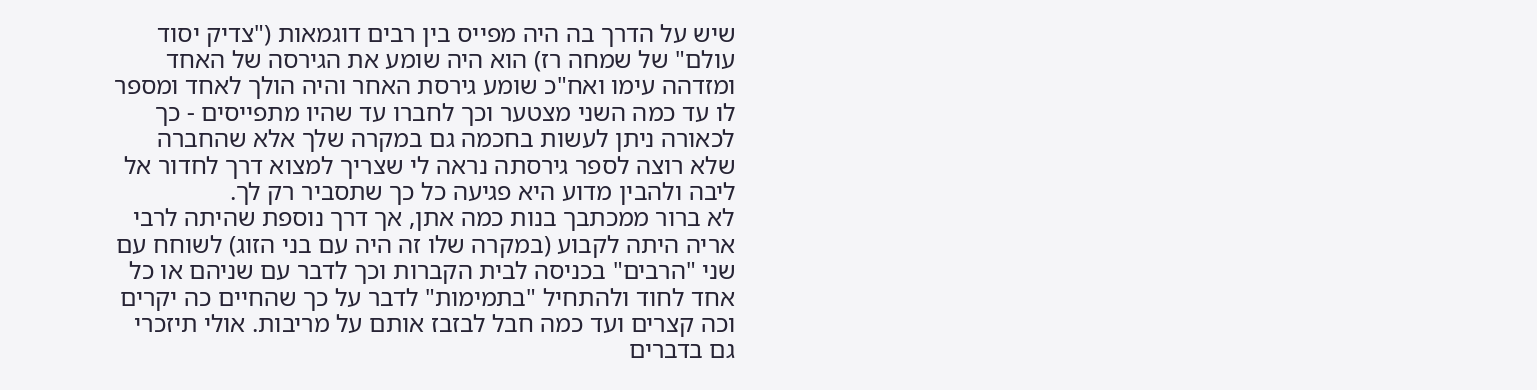שיש על הדרך בה היה מפייס בין רבים דוגמאות ("צדיק יסוד עולם" של שמחה רז) הוא היה שומע את הגירסה של האחד ומזדהה עימו ואח"כ שומע גירסת האחר והיה הולך לאחד ומספר לו עד כמה השני מצטער וכך לחברו עד שהיו מתפייסים - כך לכאורה ניתן לעשות בחכמה גם במקרה שלך אלא שהחברה שלא רוצה לספר גירסתה נראה לי שצריך למצוא דרך לחדור אל ליבה ולהבין מדוע היא פגיעה כל כך שתסביר רק לך.
לא ברור ממכתבך בנות כמה אתן, אך דרך נוספת שהיתה לרבי אריה היתה לקבוע (במקרה שלו זה היה עם בני הזוג) לשוחח עם שני "הרבים" בכניסה לבית הקברות וכך לדבר עם שניהם או כל אחד לחוד ולהתחיל "בתמימות" לדבר על כך שהחיים כה יקרים וכה קצרים ועד כמה חבל לבזבז אותם על מריבות. אולי תיזכרי גם בדברים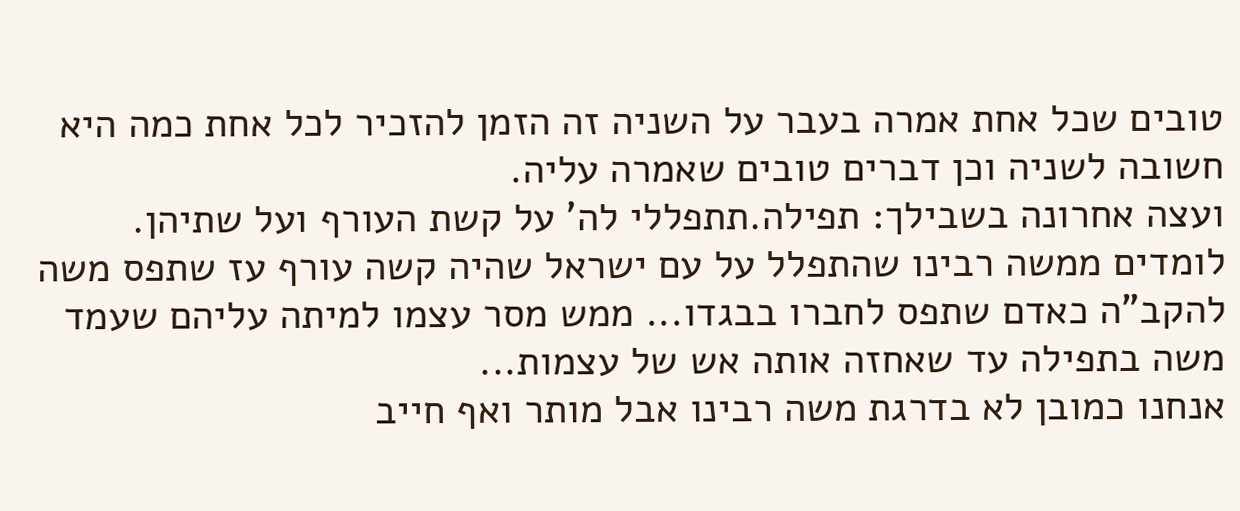טובים שכל אחת אמרה בעבר על השניה זה הזמן להזכיר לכל אחת כמה היא חשובה לשניה וכן דברים טובים שאמרה עליה.
ועצה אחרונה בשבילך: תפילה.תתפללי לה' על קשת העורף ועל שתיהן.
לומדים ממשה רבינו שהתפלל על עם ישראל שהיה קשה עורף עז שתפס משה להקב"ה כאדם שתפס לחברו בבגדו... ממש מסר עצמו למיתה עליהם שעמד משה בתפילה עד שאחזה אותה אש של עצמות...
אנחנו כמובן לא בדרגת משה רבינו אבל מותר ואף חייב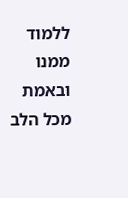ללמוד ממנו ובאמת מכל הלב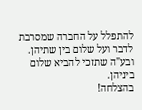להתפלל על החברה שמסרבת לדבר ועל שלום בין שתיהן.
ובע"ה שתזכי להביא שלום ביניהן.
בהצלחה!